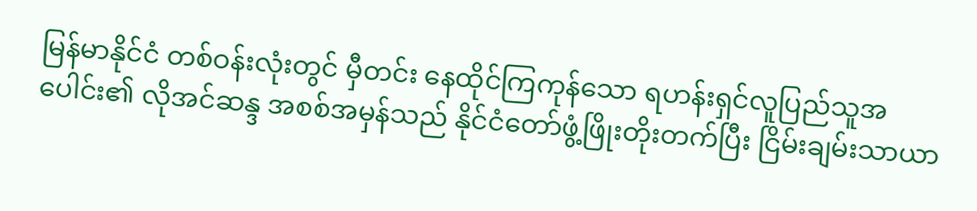မြန်မာနိုင်ငံ တစ်ဝန်းလုံးတွင် မှီတင်း နေထိုင်ကြကုန်သော ရဟန်းရှင်လူပြည်သူအပေါင်း၏ လိုအင်ဆန္ဒ အစစ်အမှန်သည် နိုင်ငံတော်ဖွံ့ဖြိုးတိုးတက်ပြီး ငြိမ်းချမ်းသာယာ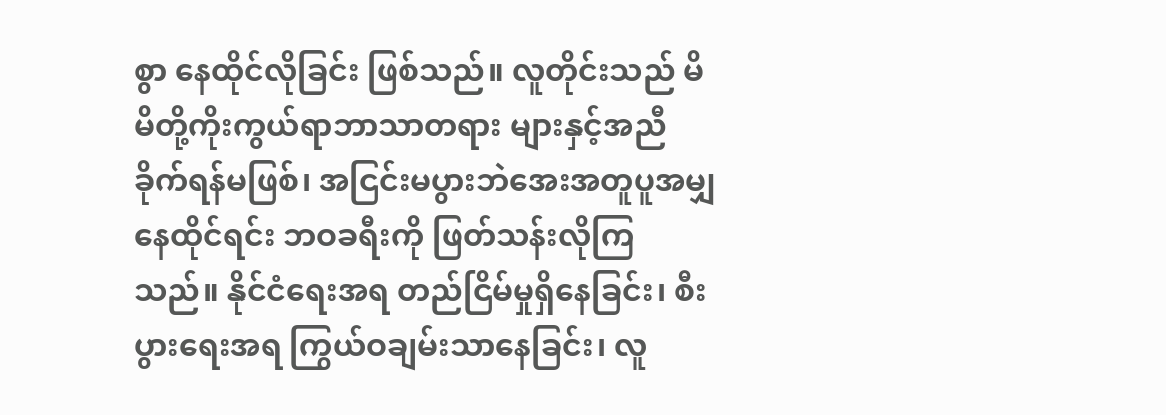စွာ နေထိုင်လိုခြင်း ဖြစ်သည်။ လူတိုင်းသည် မိမိတို့ကိုးကွယ်ရာဘာသာတရား များနှင့်အညီ ခိုက်ရန်မဖြစ်၊ အငြင်းမပွားဘဲအေးအတူပူအမျှနေထိုင်ရင်း ဘဝခရီးကို ဖြတ်သန်းလိုကြသည်။ နိုင်ငံရေးအရ တည်ငြိမ်မှုရှိနေခြင်း၊ စီးပွားရေးအရ ကြွယ်ဝချမ်းသာနေခြင်း၊ လူ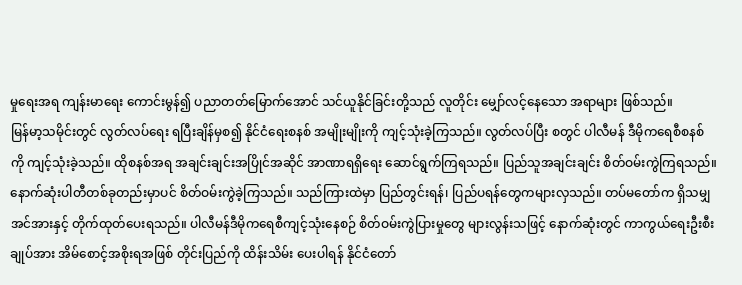မှုရေးအရ ကျန်းမာရေး ကောင်းမွန်၍ ပညာတတ်မြောက်အောင် သင်ယူနိုင်ခြင်းတို့သည် လူတိုင်း မျှော်လင့်နေသော အရာများ ဖြစ်သည်။
မြန်မာ့သမိုင်းတွင် လွတ်လပ်ရေး ရပြီးချိန်မှစ၍ နိုင်ငံရေးစနစ် အမျိုးမျိုးကို ကျင့်သုံးခဲ့ကြသည်။ လွတ်လပ်ပြီး စတွင် ပါလီမန် ဒီမိုကရေစီစနစ်ကို ကျင့်သုံးခဲ့သည်။ ထိုစနစ်အရ အချင်းချင်းအပြိုင်အဆိုင် အာဏာရရှိရေး ဆောင်ရွက်ကြရသည်။ ပြည်သူအချင်းချင်း စိတ်ဝမ်းကွဲကြရသည်။ နောက်ဆုံးပါတီတစ်ခုတည်းမှာပင် စိတ်ဝမ်းကွဲခဲ့ကြသည်။ သည်ကြားထဲမှာ ပြည်တွင်းရန်၊ ပြည်ပရန်တွေကများလှသည်။ တပ်မတော်က ရှိသမျှအင်အားနှင့် တိုက်ထုတ်ပေးရသည်။ ပါလီမန်ဒီမိုကရေစီကျင့်သုံးနေစဉ် စိတ်ဝမ်းကွဲပြားမှုတွေ များလွန်းသဖြင့် နောက်ဆုံးတွင် ကာကွယ်ရေးဦးစီးချုပ်အား အိမ်စောင့်အစိုးရအဖြစ် တိုင်းပြည်ကို ထိန်းသိမ်း ပေးပါရန် နိုင်ငံတော်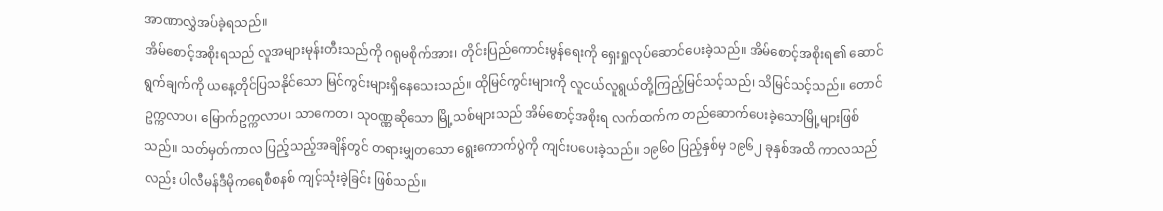အာဏာလွှဲအပ်ခဲ့ရသည်။
အိမ်စောင့်အစိုးရသည် လူအများမုန်းတီးသည်ကို ဂရုမစိုက်အား၊ တိုင်းပြည်ကောင်းမွန်ရေးကို ရှေးရှုလုပ်ဆောင်ပေးခဲ့သည်။ အိမ်စောင့်အစိုးရ၏ ဆောင်ရွက်ချက်ကို ယနေ့တိုင်ပြသနိုင်သော မြင်ကွင်းများရှိနေသေးသည်။ ထိုမြင်ကွင်းများကို လူငယ်လူရွယ်တို့ကြည့်မြင်သင့်သည်၊ သိမြင်သင့်သည်။ တောင်ဥက္ကလာပ၊ မြောက်ဥက္ကလာပ၊ သာကေတ၊ သုဝဏ္ဏဆိုသော မြို့သစ်များသည် အိမ်စောင့်အစိုးရ လက်ထက်က တည်ဆောက်ပေးခဲ့သောမြို့များဖြစ်သည်။ သတ်မှတ်ကာလ ပြည့်သည့်အချိန်တွင် တရားမျှတသော ရွေးကောက်ပွဲကို ကျင်းပပေးခဲ့သည်။ ၁၉၆၀ ပြည့်နှစ်မှ ၁၉၆၂ ခုနှစ်အထိ ကာလသည်လည်း ပါလီမန်ဒီမိုကရေစီစနစ် ကျင့်သုံးခဲ့ခြင်း ဖြစ်သည်။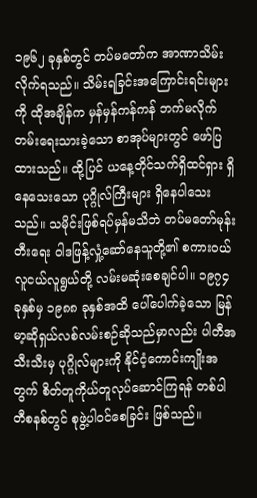၁၉၆၂ ခုနှစ်တွင် တပ်မတော်က အာဏာသိမ်းလိုက်ရသည်။ သိမ်းရခြင်းအကြောင်းရင်းများကို ထိုအချိန်က မှန်မှန်ကန်ကန် ဘက်မလိုက်တမ်းရေးသားခဲ့သော စာအုပ်များတွင် ဖော်ပြထားသည်။ ထို့ပြင် ယနေ့တိုင်သက်ရှိထင်ရှား ရှိနေသေးသော ပုဂ္ဂိုလ်ကြီးများ ရှိနေပါသေးသည်။ သမိုင်းဖြစ်ရပ်မှန်မသိဘဲ တပ်မတော်မုန်းတီးရေး ဝါဒဖြန့်လှုံ့ဆော်နေသူတို့၏ စကားဝယ် လူငယ်လူရွယ်တို့ လမ်းမဆုံးစေချင်ပါ။ ၁၉၇၄ ခုနှစ်မှ ၁၉၈၈ ခုနှစ်အထိ ပေါ်ပေါက်ခဲ့သော မြန်မာ့ဆိုရှယ်လစ်လမ်းစဉ်ဆိုသည်မှာလည်း ပါတီအသီးသီးမှ ပုဂ္ဂိုလ်များကို နိုင်ငံ့ကောင်းကျိုးအတွက် စိတ်တူကိုယ်တူလုပ်ဆောင်ကြရန် တစ်ပါတီစနစ်တွင် စုဖွဲ့ပါဝင်စေခြင်း ဖြစ်သည်။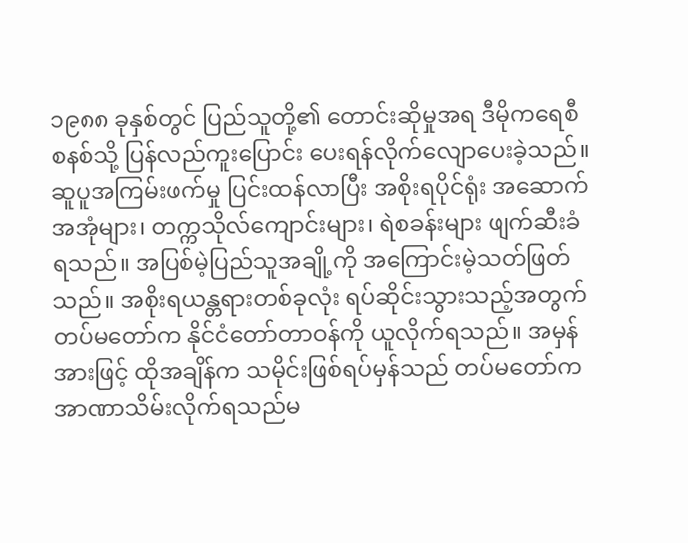၁၉၈၈ ခုနှစ်တွင် ပြည်သူတို့၏ တောင်းဆိုမှုအရ ဒီမိုကရေစီစနစ်သို့ ပြန်လည်ကူးပြောင်း ပေးရန်လိုက်လျောပေးခဲ့သည်။
ဆူပူအကြမ်းဖက်မှု ပြင်းထန်လာပြီး အစိုးရပိုင်ရုံး အဆောက်အအုံများ၊ တက္ကသိုလ်ကျောင်းများ၊ ရဲစခန်းများ ဖျက်ဆီးခံရသည်။ အပြစ်မဲ့ပြည်သူအချို့ကို အကြောင်းမဲ့သတ်ဖြတ်သည်။ အစိုးရယန္တရားတစ်ခုလုံး ရပ်ဆိုင်းသွားသည့်အတွက် တပ်မတော်က နိုင်ငံတော်တာဝန်ကို ယူလိုက်ရသည်။ အမှန်အားဖြင့် ထိုအချိန်က သမိုင်းဖြစ်ရပ်မှန်သည် တပ်မတော်က အာဏာသိမ်းလိုက်ရသည်မ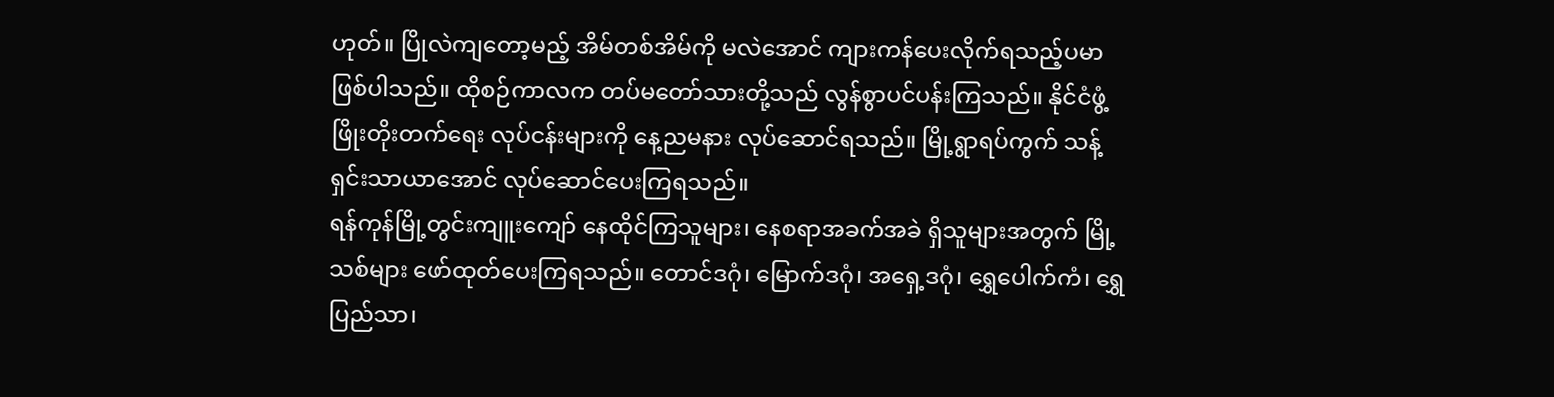ဟုတ်။ ပြိုလဲကျတော့မည့် အိမ်တစ်အိမ်ကို မလဲအောင် ကျားကန်ပေးလိုက်ရသည့်ပမာ ဖြစ်ပါသည်။ ထိုစဉ်ကာလက တပ်မတော်သားတို့သည် လွန်စွာပင်ပန်းကြသည်။ နိုင်ငံဖွံ့ဖြိုးတိုးတက်ရေး လုပ်ငန်းများကို နေ့ညမနား လုပ်ဆောင်ရသည်။ မြို့ရွာရပ်ကွက် သန့်ရှင်းသာယာအောင် လုပ်ဆောင်ပေးကြရသည်။
ရန်ကုန်မြို့တွင်းကျူးကျော် နေထိုင်ကြသူများ၊ နေစရာအခက်အခဲ ရှိသူများအတွက် မြို့သစ်များ ဖော်ထုတ်ပေးကြရသည်။ တောင်ဒဂုံ၊ မြောက်ဒဂုံ၊ အရှေ့ဒဂုံ၊ ရွှေပေါက်ကံ၊ ရွှေပြည်သာ၊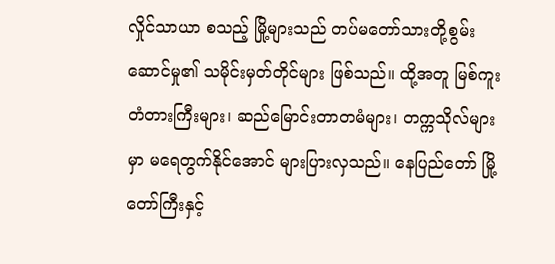လှိုင်သာယာ စသည့် မြို့များသည် တပ်မတော်သားတို့စွမ်းဆောင်မှု၏ သမိုင်းမှတ်တိုင်များ ဖြစ်သည်။ ထို့အတူ မြစ်ကူး တံတားကြီးများ၊ ဆည်မြောင်းတာတမံများ၊ တက္ကသိုလ်များမှာ မရေတွက်နိုင်အောင် များပြားလှသည်။ နေပြည်တော် မြို့တော်ကြီးနှင့်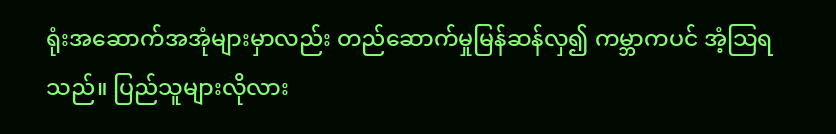ရုံးအဆောက်အအုံများမှာလည်း တည်ဆောက်မှုမြန်ဆန်လှ၍ ကမ္ဘာကပင် အံ့သြရသည်။ ပြည်သူများလိုလား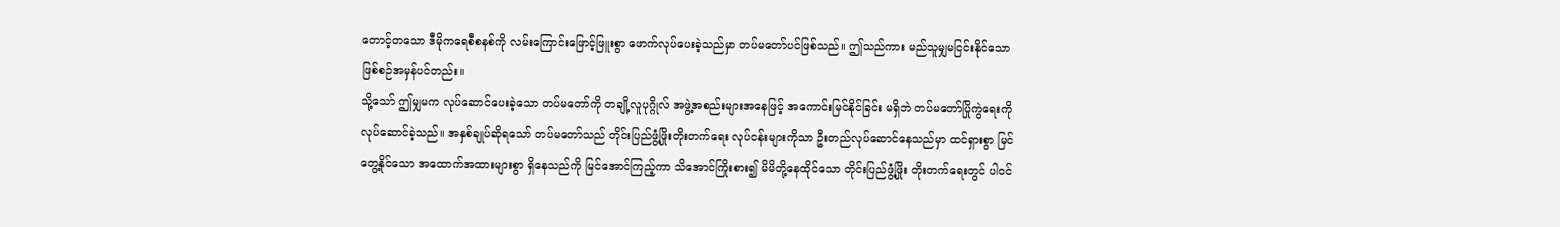တောင့်တသော ဒီမိုကရေစီစနစ်ကို လမ်းကြောင်းဖြောင့်ဖြူးစွာ ဖောက်လုပ်ပေးခဲ့သည်မှာ တပ်မတော်ပင်ဖြစ်သည်။ ဤသည်ကား မည်သူမျှမငြင်းနိုင်သော ဖြစ်စဉ်အမှန်ပင်တည်း။
သို့သော် ဤမျှမက လုပ်ဆောင်ပေးခဲ့သော တပ်မတော်ကို တချို့လူပုဂ္ဂိုလ် အဖွဲ့အစည်းများအနေဖြင့် အကောင်းမြင်နိုင်ခြင်း မရှိဘဲ တပ်မတော်ပြိုကွဲရေးကို လုပ်ဆောင်ခဲ့သည်။ အနှစ်ချုပ်ဆိုရသော် တပ်မတော်သည် တိုင်းပြည်ဖွံ့ဖြိုးတိုးတက်ရေး လုပ်ငန်းများကိုသာ ဦးတည်လုပ်ဆောင်နေသည်မှာ ထင်ရှားစွာ မြင်တွေ့နိုင်သော အထောက်အထားများစွာ ရှိနေသည်ကို မြင်အောင်ကြည့်ကာ သိအောင်ကြိုးစား၍ မိမိတို့နေထိုင်သော တိုင်းပြည်ဖွံ့ဖြိုး တိုးတက်ရေးတွင် ပါဝင်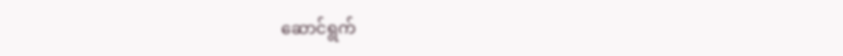ဆောင်ရွက်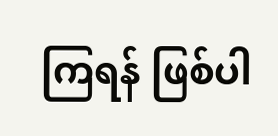ကြရန် ဖြစ်ပါ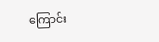ကြောင်း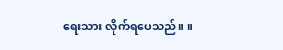ရေးသား လိုက်ရပေသည်။ ။